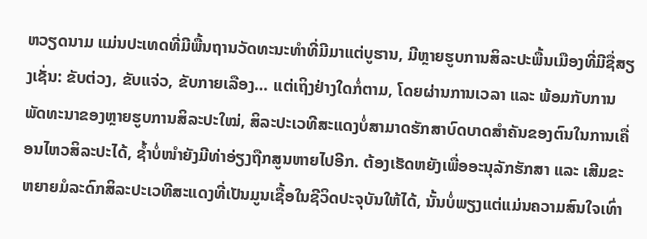ຫວຽດນາມ ແມ່ນປະເທດທີ່ມີພື້ນຖານວັດທະນະທຳທີ່ມີມາແຕ່ບູຮານ, ມີຫຼາຍຮູບການສິລະປະພື້ນເມືອງທີ່ມີຊື່ສຽງເຊັ່ນ: ຂັບຕ່ວງ, ຂັບແຈ່ວ, ຂັບກາຍເລືອງ… ແຕ່ເຖິງຢ່າງໃດກໍ່ຕາມ, ໂດຍຜ່ານການເວລາ ແລະ ພ້ອມກັບການພັດທະນາຂອງຫຼາຍຮູບການສິລະປະໃໝ່, ສິລະປະເວທີສະແດງບໍ່ສາມາດຮັກສາບົດບາດສຳຄັນຂອງຕົນໃນການເຄື່ອນໄຫວສິລະປະໄດ້, ຊ້ຳບໍ່ໜຳຍັງມີທ່າອ່ຽງຖືກສູນຫາຍໄປອີກ. ຕ້ອງເຮັດຫຍັງເພື່ອອະນຸລັກຮັກສາ ແລະ ເສີມຂະຫຍາຍມໍລະດົກສິລະປະເວທີສະແດງທີ່ເປັນມູນເຊື້ອໃນຊີວິດປະຈຸບັນໃຫ້ໄດ້, ນັ້ນບໍ່ພຽງແຕ່ແມ່ນຄວາມສົນໃຈເທົ່າ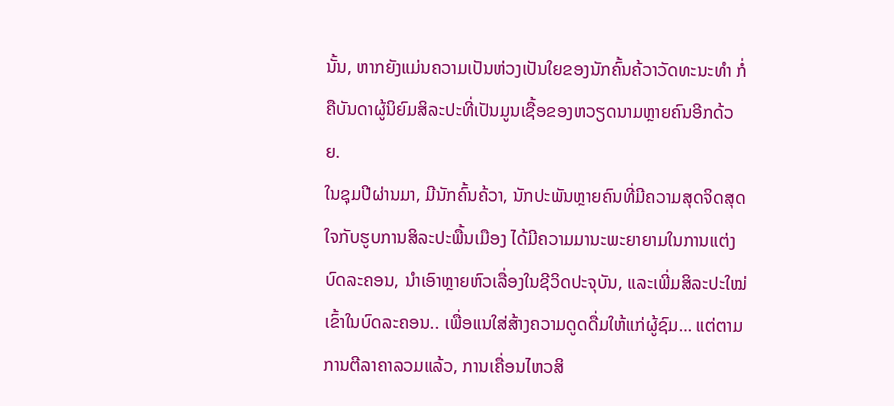ນັ້ນ, ຫາກຍັງແມ່ນຄວາມເປັນຫ່ວງເປັນໃຍຂອງນັກຄົ້ນຄ້ວາວັດທະນະທຳ ກໍ່ຄືບັນດາຜູ້ນິຍົມສິລະປະທີ່ເປັນມູນເຊື້ອຂອງຫວຽດນາມຫຼາຍຄົນອີກດ້ວຍ.
ໃນຊຸມປີຜ່ານມາ, ມີນັກຄົ້ນຄ້ວາ, ນັກປະພັນຫຼາຍຄົນທີ່ມີຄວາມສຸດຈິດສຸດໃຈກັບຮູບການສິລະປະພື້ນເມືອງ ໄດ້ມີຄວາມມານະພະຍາຍາມໃນການແຕ່ງບົດລະຄອນ, ນຳເອົາຫຼາຍຫົວເລື່ອງໃນຊີວິດປະຈຸບັນ, ແລະເພີ່ມສິລະປະໃໝ່ເຂົ້າໃນບົດລະຄອນ.. ເພື່ອແນໃສ່ສ້າງຄວາມດູດດື່ມໃຫ້ແກ່ຜູ້ຊົມ… ແຕ່ຕາມການຕີລາຄາລວມແລ້ວ, ການເຄື່ອນໄຫວສິ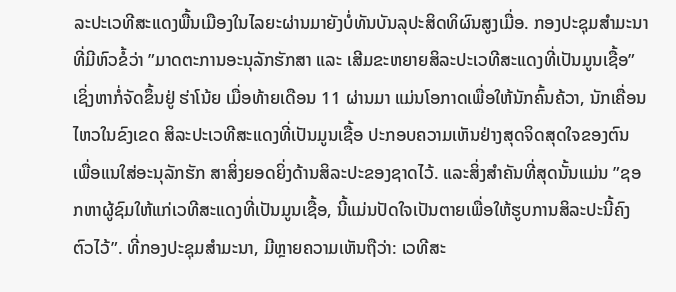ລະປະເວທີສະແດງພື້ນເມືອງໃນໄລຍະຜ່ານມາຍັງບໍ່ທັນບັນລຸປະສິດທິຜົນສູງເມື່ອ. ກອງປະຊຸມສຳມະນາທີ່ມີຫົວຂໍ້ວ່າ ”ມາດຕະການອະນຸລັກຮັກສາ ແລະ ເສີມຂະຫຍາຍສິລະປະເວທີສະແດງທີ່ເປັນມູນເຊື້ອ” ເຊິ່ງຫາກໍ່ຈັດຂຶ້ນຢູ່ ຮ່າໂນ້ຍ ເມື່ອທ້າຍເດືອນ 11 ຜ່ານມາ ແມ່ນໂອກາດເພື່ອໃຫ້ນັກຄົ້ນຄ້ວາ, ນັກເຄື່ອນໄຫວໃນຂົງເຂດ ສິລະປະເວທີສະແດງທີ່ເປັນມູນເຊື້ອ ປະກອບຄວາມເຫັນຢ່າງສຸດຈິດສຸດໃຈຂອງຕົນ ເພື່ອແນໃສ່ອະນຸລັກຮັກ ສາສິ່ງຍອດຍິ່ງດ້ານສິລະປະຂອງຊາດໄວ້. ແລະສິ່ງສຳຄັນທີ່ສຸດນັ້ນແມ່ນ ”ຊອກຫາຜູ້ຊົມໃຫ້ແກ່ເວທີສະແດງທີ່ເປັນມູນເຊື້ອ, ນີ້ແມ່ນປັດໃຈເປັນຕາຍເພື່ອໃຫ້ຮູບການສິລະປະນີ້ຄົງຕົວໄວ້”. ທີ່ກອງປະຊຸມສຳມະນາ, ມີຫຼາຍຄວາມເຫັນຖືວ່າ: ເວທີສະ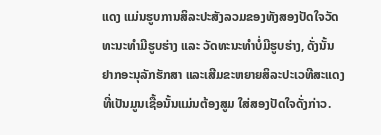ແດງ ແມ່ນຮູບການສິລະປະສັງລວມຂອງທັງສອງປັດໃຈວັດທະນະທຳມີຮູບຮ່າງ ແລະ ວັດທະນະທຳບໍ່ມີຮູບຮ່າງ, ດັ່ງນັ້ນ ຢາກອະນຸລັກຮັກສາ ແລະເສີມຂະຫຍາຍສິລະປະເວທີສະແດງທີ່ເປັນມູນເຊື້ອນັ້ນແມ່ນຕ້ອງສູມ ໃສ່ສອງປັດໃຈດັ່ງກ່າວ.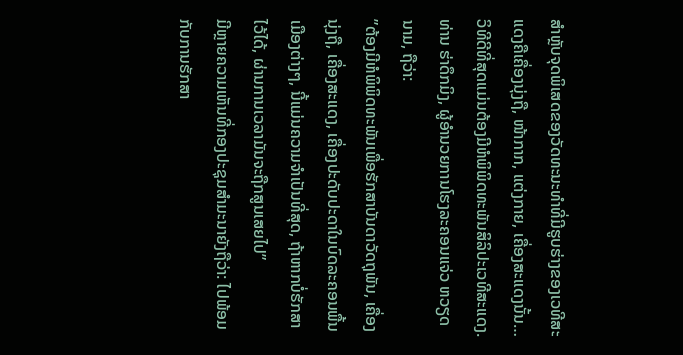ສຳຫຼັບຈຸດພິເສດຂອງວັດທະນະທຳທີ່ມີຮູບຮ່າງຂອງເວທີສະແດງຄືເຄື່ອງນຸ່ງຖື, ໜ້າກາກ, ແຕ່ງກາຍ, ເຄື່ອງສະແດງນັ້ນ…ວິທີດີທີ່ສຸດແມ່ນຕ້ອງມີຫໍພິພິດທະພັນສິລິປະເວທີສະແດງ. ທ່ານ ຮ່າດຶກມິງ, ຜູ້ອຳນວຍການໂຮງລະຄອນແຈ່ວ ຫວຽດນາມ, ຖືວ່າ:
”ຕ້ອງມີຫໍພິພິດທະພັນເພື່ອຮັກສາບັນດາວັດຖຸພັນ, ເຄື່ອງນຸ່ງຖື, ເຄື່ອງສະແດງ, ເຄື່ອງປະດັບປະດາໃນບົດລະຄອນພື້ນເມືອງຕ່າງໆ, ນີ້ແມ່ນຄວາມຈຳເປັນທີ່ສຸດ, ຖ້າຫາກບໍ່ຮັກສາໄວ້ໄດ້, ຜ່ານການເວລາມັນຈະຖືກສູນເສຍໄປ”
ມີຫຼາຍຄວາມເຫັນທີ່ກອງປະຊຸມສຳມະນາຍັງຖືວ່າ: ໄປພ້ອມກັບການຮັກສາ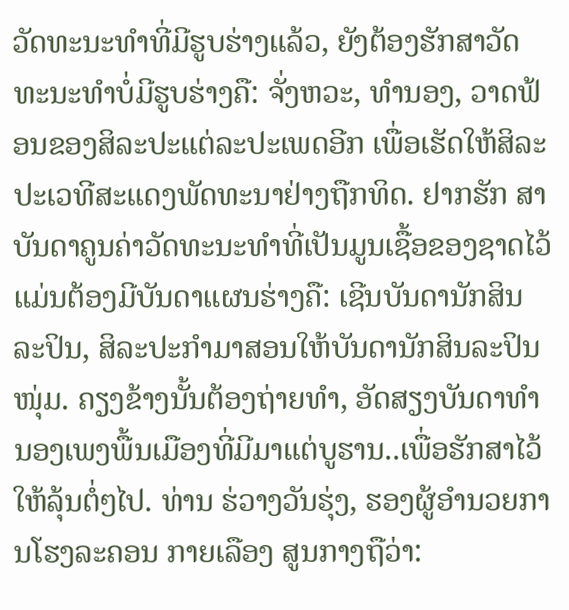ວັດທະນະທຳທີ່ມີຮູບຮ່າງແລ້ວ, ຍັງຕ້ອງຮັກສາວັດທະນະທຳບໍ່ມີຮູບຮ່າງຄື: ຈັ່ງຫວະ, ທຳນອງ, ວາດຟ້ອນຂອງສິລະປະແຕ່ລະປະເພດອີກ ເພື່ອເຮັດໃຫ້ສິລະປະເວທີສະແດງພັດທະນາຢ່າງຖືກທິດ. ຢາກຮັກ ສາບັນດາຄູນຄ່າວັດທະນະທຳທີ່ເປັນມູນເຊື້ອຂອງຊາດໄວ້ແມ່ນຕ້ອງມີບັນດາແຜນຮ່າງຄື: ເຊີນບັນດານັກສິນລະປິນ, ສິລະປະກຳມາສອນໃຫ້ບັນດານັກສິນລະປິນໜຸ່ມ. ຄຽງຂ້າງນັ້ນຕ້ອງຖ່າຍທຳ, ອັດສຽງບັນດາທຳນອງເພງພື້ນເມືອງທີ່ມີມາແຕ່ບູຮານ..ເພື່ອຮັກສາໄວ້ໃຫ້ລຸ້ນຕໍ່ໆໄປ. ທ່ານ ຮ່ວາງວັນຮຸ່ງ, ຮອງຜູ້ອຳນວຍການໂຮງລະຄອນ ກາຍເລືອງ ສູນກາງຖືວ່າ: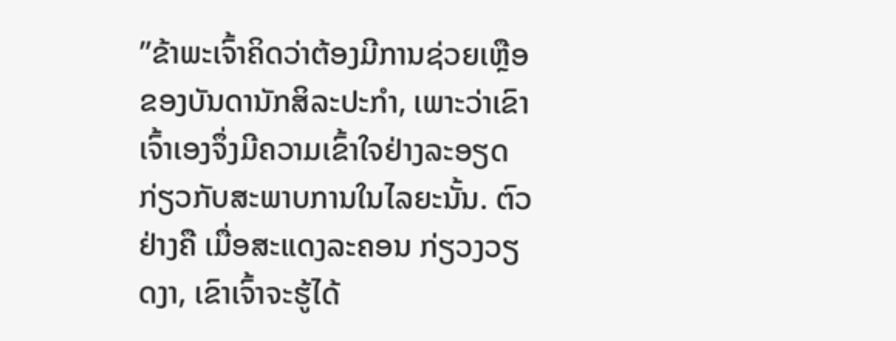”ຂ້າພະເຈົ້າຄິດວ່າຕ້ອງມີການຊ່ວຍເຫຼືອຂອງບັນດານັກສິລະປະກຳ, ເພາະວ່າເຂົາເຈົ້າເອງຈຶ່ງມີຄວາມເຂົ້າໃຈຢ່າງລະອຽດກ່ຽວກັບສະພາບການໃນໄລຍະນັ້ນ. ຕົວຢ່າງຄື ເມື່ອສະແດງລະຄອນ ກ່ຽວງວຽດງາ, ເຂົາເຈົ້າຈະຮູ້ໄດ້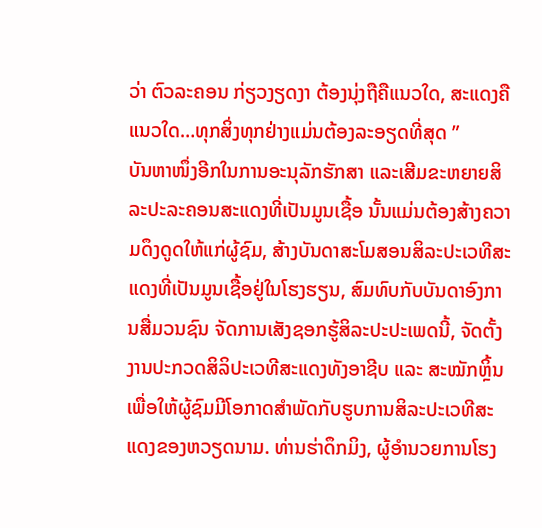ວ່າ ຕົວລະຄອນ ກ່ຽວງຽດງາ ຕ້ອງນຸ່ງຖືຄືແນວໃດ, ສະແດງຄືແນວໃດ…ທຸກສິ່ງທຸກຢ່າງແມ່ນຕ້ອງລະອຽດທີ່ສຸດ ”
ບັນຫາໜຶ່ງອີກໃນການອະນຸລັກຮັກສາ ແລະເສີມຂະຫຍາຍສິລະປະລະຄອນສະແດງທີ່ເປັນມູນເຊື້ອ ນັ້ນແມ່ນຕ້ອງສ້າງຄວາມດຶງດູດໃຫ້ແກ່ຜູ້ຊົມ, ສ້າງບັນດາສະໂມສອນສິລະປະເວທີສະແດງທີ່ເປັນມູນເຊື້ອຢູ່ໃນໂຮງຮຽນ, ສົມທົບກັບບັນດາອົງການສື່ມວນຊົນ ຈັດການເສັງຊອກຮູ້ສິລະປະປະເພດນີ້, ຈັດຕັ້ງງານປະກວດສິລິປະເວທີສະແດງທັງອາຊີບ ແລະ ສະໝັກຫຼິ້ນ ເພື່ອໃຫ້ຜູ້ຊົມມີໂອກາດສຳພັດກັບຮູບການສິລະປະເວທີສະແດງຂອງຫວຽດນາມ. ທ່ານຮ່າດຶກມິງ, ຜູ້ອຳນວຍການໂຮງ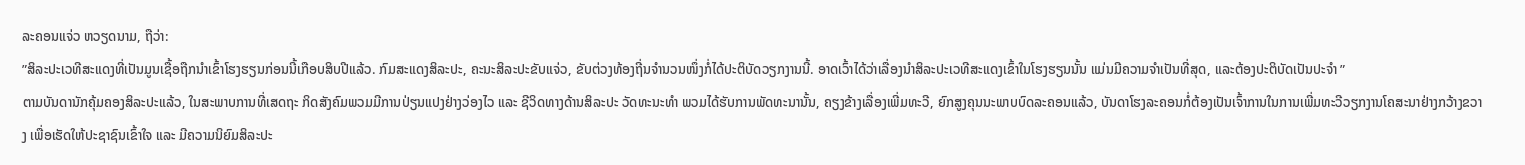ລະຄອນແຈ່ວ ຫວຽດນາມ, ຖືວ່າ:
”ສິລະປະເວທີສະແດງທີ່ເປັນມູນເຊື້ອຖືກນຳເຂົ້າໂຮງຮຽນກ່ອນນີ້ເກືອບສິບປີແລ້ວ. ກົມສະແດງສິລະປະ, ຄະນະສິລະປະຂັບແຈ່ວ, ຂັບຕ່ວງທ້ອງຖີ່ນຈຳນວນໜຶ່ງກໍ່ໄດ້ປະຕິບັດວຽກງານນີ້. ອາດເວົ້າໄດ້ວ່າເລື່ອງນຳສິລະປະເວທີສະແດງເຂົ້າໃນໂຮງຮຽນນັ້ນ ແມ່ນມີຄວາມຈຳເປັນທີ່ສຸດ, ແລະຕ້ອງປະຕິບັດເປັນປະຈຳ ”
ຕາມບັນດານັກຄຸ້ມຄອງສິລະປະແລ້ວ, ໃນສະພາບການທີ່ເສດຖະ ກິດສັງຄົມພວມມີການປ່ຽນແປງຢ່າງວ່ອງໄວ ແລະ ຊີວິດທາງດ້ານສິລະປະ ວັດທະນະທຳ ພວມໄດ້ຮັບການພັດທະນານັ້ນ, ຄຽງຂ້າງເລື່ອງເພີ່ມທະວີ, ຍົກສູງຄຸນນະພາບບົດລະຄອນແລ້ວ, ບັນດາໂຮງລະຄອນກໍ່ຕ້ອງເປັນເຈົ້າການໃນການເພີ່ມທະວີວຽກງານໂຄສະນາຢ່າງກວ້າງຂວາງ ເພື່ອເຮັດໃຫ້ປະຊາຊົນເຂົ້າໃຈ ແລະ ມີຄວາມນິຍົມສິລະປະ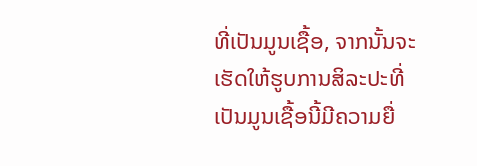ທີ່ເປັນມູນເຊື້ອ, ຈາກນັ້ນຈະເຮັດໃຫ້ຮູບການສິລະປະທີ່ເປັນມູນເຊື້ອນີ້ມີຄວາມຍື່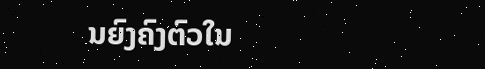ນຍົງຄົງຕົວໃນ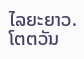ໄລຍະຍາວ.
ໂຕຕວັນ